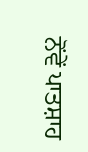ਨੋਂਵੇਂ ਪਾਤਸ਼ਾਹ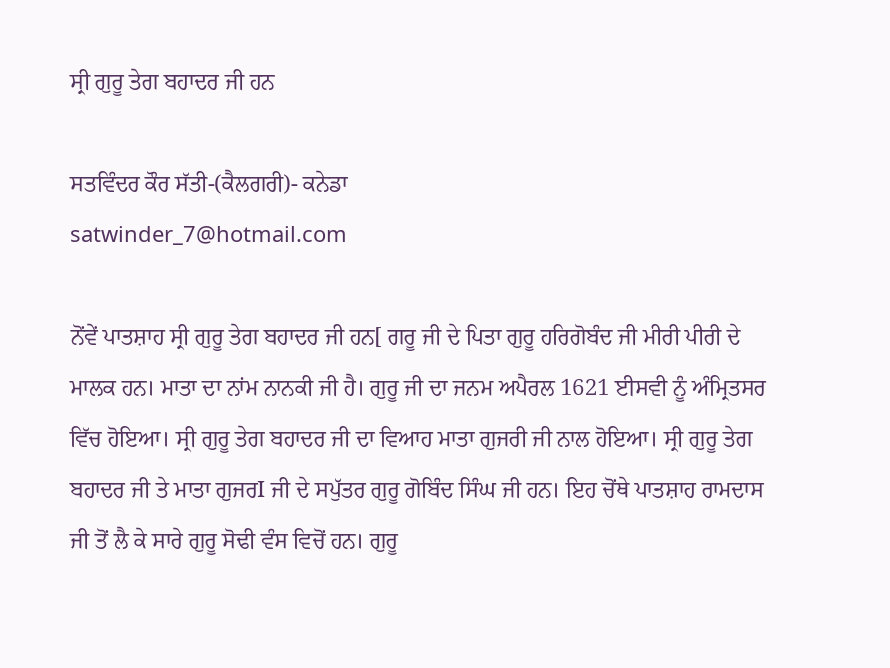ਸ੍ਰੀ ਗੁਰੂ ਤੇਗ ਬਹਾਦਰ ਜੀ ਹਨ

ਸਤਵਿੰਦਰ ਕੌਰ ਸੱਤੀ-(ਕੈਲਗਰੀ)- ਕਨੇਡਾ
satwinder_7@hotmail.com

ਨੋਂਵੇਂ ਪਾਤਸ਼ਾਹ ਸ੍ਰੀ ਗੁਰੂ ਤੇਗ ਬਹਾਦਰ ਜੀ ਹਨ[ ਗਰੂ ਜੀ ਦੇ ਪਿਤਾ ਗੁਰੂ ਹਰਿਗੋਬੰਦ ਜੀ ਮੀਰੀ ਪੀਰੀ ਦੇ ਮਾਲਕ ਹਨ। ਮਾਤਾ ਦਾ ਨਾਂਮ ਨਾਨਕੀ ਜੀ ਹੈ। ਗੁਰੂ ਜੀ ਦਾ ਜਨਮ ਅਪੈਰਲ 1621 ਈਸਵੀ ਨੂੰ ਅੰਮ੍ਰਿਤਸਰ ਵਿੱਚ ਹੋਇਆ। ਸ੍ਰੀ ਗੁਰੂ ਤੇਗ ਬਹਾਦਰ ਜੀ ਦਾ ਵਿਆਹ ਮਾਤਾ ਗੁਜਰੀ ਜੀ ਨਾਲ ਹੋਇਆ। ਸ੍ਰੀ ਗੁਰੂ ਤੇਗ ਬਹਾਦਰ ਜੀ ਤੇ ਮਾਤਾ ਗੁਜਰI ਜੀ ਦੇ ਸਪੁੱਤਰ ਗੁਰੂ ਗੋਬਿੰਦ ਸਿੰਘ ਜੀ ਹਨ। ਇਹ ਚੋਂਥੇ ਪਾਤਸ਼ਾਹ ਰਾਮਦਾਸ ਜੀ ਤੋਂ ਲੈ ਕੇ ਸਾਰੇ ਗੁਰੂ ਸੋਢੀ ਵੰਸ ਵਿਚੋਂ ਹਨ। ਗੁਰੂ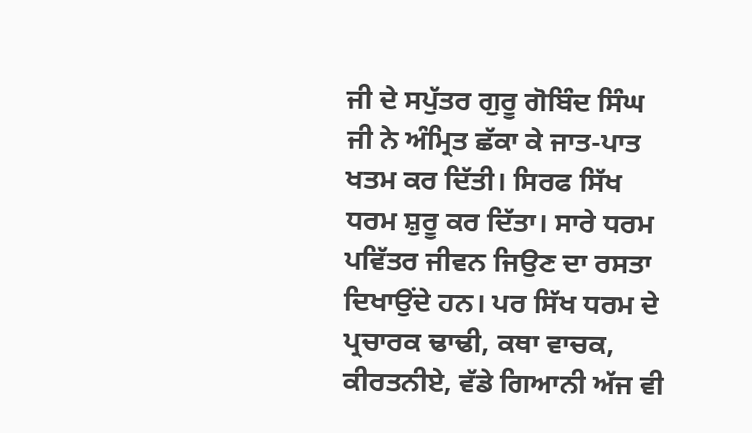ਜੀ ਦੇ ਸਪੁੱਤਰ ਗੁਰੂ ਗੋਬਿੰਦ ਸਿੰਘ ਜੀ ਨੇ ਅੰਮ੍ਰਿਤ ਛੱਕਾ ਕੇ ਜਾਤ-ਪਾਤ ਖਤਮ ਕਰ ਦਿੱਤੀ। ਸਿਰਫ ਸਿੱਖ ਧਰਮ ਸ਼ੁਰੂ ਕਰ ਦਿੱਤਾ। ਸਾਰੇ ਧਰਮ ਪਵਿੱਤਰ ਜੀਵਨ ਜਿਉਣ ਦਾ ਰਸਤਾ ਦਿਖਾਉਂਦੇ ਹਨ। ਪਰ ਸਿੱਖ ਧਰਮ ਦੇ ਪ੍ਰਚਾਰਕ ਢਾਢੀ, ਕਥਾ ਵਾਚਕ, ਕੀਰਤਨੀਏ, ਵੱਡੇ ਗਿਆਨੀ ਅੱਜ ਵੀ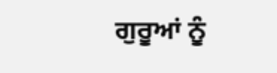ਗੁਰੂਆਂ ਨੂੰ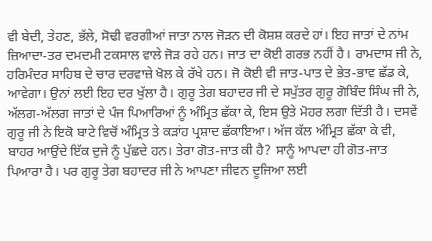ਵੀ ਬੇਦੀ, ਤੇਹਣ, ਭੱਲੇ, ਸੋਢੀ ਵਰਗੀਆਂ ਜਾਤਾ ਨਾਲ ਜੋੜਨ ਦੀ ਕੋਸ਼ਸ਼ ਕਰਦੇ ਹਾਂ। ਇਹ ਜਾਤਾਂ ਦੇ ਨਾਂਮ ਜ਼ਿਆਦਾ-ਤਰ ਦਮਦਮੀ ਟਕਸਾਲ ਵਾਲੇ ਜੋੜ ਰਹੇ ਹਨ। ਜਾਤ ਦਾ ਕੋਈ ਗਰਭ ਨਹੀਂ ਹੈ। ਰਾਮਦਾਸ ਜੀ ਨੇ, ਹਰਿਮੰਦਰ ਸਾਹਿਬ ਦੇ ਚਾਰ ਦਰਵਾਜ਼ੇ ਖੋਲ ਕੇ ਰੱਖੇ ਹਨ। ਜੋ ਕੋਈ ਵੀ ਜਾਤ-ਪਾਤ ਦੇ ਭੇਤ-ਭਾਵ ਛੱਡ ਕੇ, ਆਵੇਗਾ। ਉਨਾਂ ਲਈ ਇਹ ਦਰ ਖੁੱਲਾ ਹੈ। ਗੁਰੂ ਤੇਗ ਬਹਾਦਰ ਜੀ ਦੇ ਸਪੁੱਤਰ ਗੁਰੂ ਗੋਬਿੰਦ ਸਿੰਘ ਜੀ ਨੇ, ਅੱਲਗ-ਅੱਲਗ ਜਾਤਾਂ ਦੇ ਪੰਜ ਪਿਆਰਿਆਂ ਨੂੰ ਅੰਮ੍ਰਿਤ ਛੱਕਾ ਕੇ, ਇਸ ਉਤੇ ਮੋਹਰ ਲਗਾ ਦਿੱਤੀ ਹੈ। ਦਸਵੇਂ ਗੁਰੂ ਜੀ ਨੇ ਇਕੋ ਬਾਟੇ ਵਿਚੋਂ ਅੰਮ੍ਰਿਤ ਤੇ ਕੜਾਂਹ ਪ੍ਰਸ਼ਾਦ ਛੱਕਾਇਆ। ਅੱਜ ਕੱਲ ਅੰਮ੍ਰਿਤ ਛੱਕਾ ਕੇ ਵੀ, ਬਾਹਰ ਆਉਂਦੇ ਇੱਕ ਦੁਜੇ ਨੂੰ ਪੁੱਛਦੇ ਹਨ। ਤੇਰਾ ਗੋਤ-ਜਾਤ ਕੀ ਹੈ? ਸਾਨੂੰ ਆਪਦਾ ਹੀ ਗੋਤ-ਜਾਤ ਪਿਆਰਾ ਹੈ। ਪਰ ਗੁਰੂ ਤੇਗ ਬਹਾਦਰ ਜੀ ਨੇ ਆਪਣਾ ਜੀਵਨ ਦੂਜਿਆ ਲਈ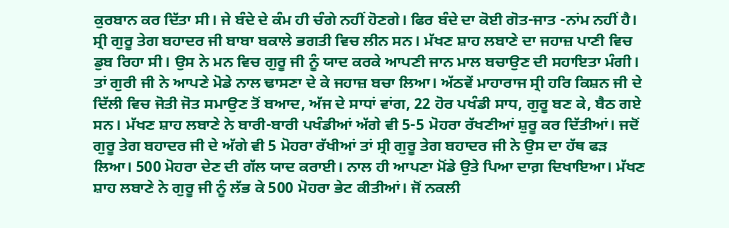ਕੁਰਬਾਨ ਕਰ ਦਿੱਤਾ ਸੀ। ਜੇ ਬੰਦੇ ਦੇ ਕੰਮ ਹੀ ਚੰਗੇ ਨਹੀਂ ਹੋਣਗੇ। ਫਿਰ ਬੰਦੇ ਦਾ ਕੋਈ ਗੋਤ-ਜਾਤ -ਨਾਂਮ ਨਹੀਂ ਹੈ।
ਸ੍ਰੀ ਗੁਰੂ ਤੇਗ ਬਹਾਦਰ ਜੀ ਬਾਬਾ ਬਕਾਲੇ ਭਗਤੀ ਵਿਚ ਲੀਨ ਸਨ। ਮੱਖਣ ਸ਼ਾਹ ਲਬਾਣੇ ਦਾ ਜਹਾਜ਼ ਪਾਣੀ ਵਿਚ ਡੁਬ ਰਿਹਾ ਸੀ। ਉਸ ਨੇ ਮਨ ਵਿਚ ਗੁਰੂ ਜੀ ਨੂੰ ਯਾਦ ਕਰਕੇ ਆਪਣੀ ਜਾਨ ਮਾਲ ਬਚਾਉਣ ਦੀ ਸਹਾਇਤਾ ਮੰਗੀ। ਤਾਂ ਗੁਰੀ ਜੀ ਨੇ ਆਪਣੇ ਮੋਡੇ ਨਾਲ ਢਾਸਣਾ ਦੇ ਕੇ ਜਹਾਜ਼ ਬਚਾ ਲਿਆ। ਅੱਠਵੇਂ ਮਾਹਾਰਾਜ ਸ੍ਰੀ ਹਰਿ ਕਿਸ਼ਨ ਜੀ ਦੇ ਦਿੱਲੀ ਵਿਚ ਜੋਤੀ ਜੋਤ ਸਮਾਉਣ ਤੋਂ ਬਆਦ, ਅੱਜ ਦੇ ਸਾਧਾਂ ਵਾਂਗ, 22 ਹੋਰ ਪਖੰਡੀ ਸਾਧ, ਗੁਰੂ ਬਣ ਕੇ, ਬੈਠ ਗਏ ਸਨ। ਮੱਖਣ ਸ਼ਾਹ ਲਬਾਣੇ ਨੇ ਬਾਰੀ-ਬਾਰੀ ਪਖੰਡੀਆਂ ਅੱਗੇ ਵੀ 5-5 ਮੋਹਰਾ ਰੱਖਣੀਆਂ ਸ਼ੁਰੂ ਕਰ ਦਿੱਤੀਆਂ। ਜਦੋਂ ਗੁਰੂ ਤੇਗ ਬਹਾਦਰ ਜੀ ਦੇ ਅੱਗੇ ਵੀ 5 ਮੋਹਰਾ ਰੱਖੀਆਂ ਤਾਂ ਸ੍ਰੀ ਗੁਰੂ ਤੇਗ ਬਹਾਦਰ ਜੀ ਨੇ ਉਸ ਦਾ ਹੱਥ ਫੜ ਲਿਆ। 500 ਮੋਹਰਾ ਦੇਣ ਦੀ ਗੱਲ ਯਾਦ ਕਰਾਈ। ਨਾਲ ਹੀ ਆਪਣਾ ਮੋਂਡੇ ਉਤੇ ਪਿਆ ਦਾਗ਼ ਦਿਖਾਇਆ। ਮੱਖਣ ਸ਼ਾਹ ਲਬਾਣੇ ਨੇ ਗੁਰੂ ਜੀ ਨੂੰ ਲੱਭ ਕੇ 500 ਮੋਹਰਾ ਭੇਟ ਕੀਤੀਆਂ। ਜੋਂ ਨਕਲੀ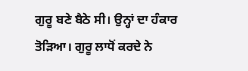ਗੁਰੂ ਬਣੇ ਬੈਠੇ ਸੀ। ਉਨ੍ਹਾਂ ਦਾ ਹੰਕਾਰ ਤੋੜਿਆ। ਗੁਰੂ ਲਾਧੋਂ ਕਰਦੇ ਨੇ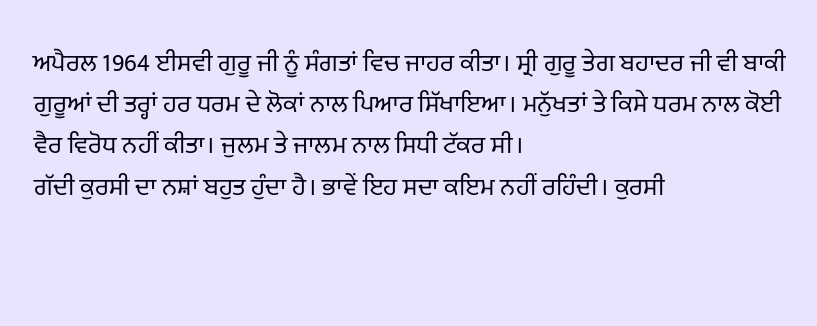ਅਪੈਰਲ 1964 ਈਸਵੀ ਗੁਰੂ ਜੀ ਨੂੰ ਸੰਗਤਾਂ ਵਿਚ ਜਾਹਰ ਕੀਤਾ। ਸ੍ਰੀ ਗੁਰੂ ਤੇਗ ਬਹਾਦਰ ਜੀ ਵੀ ਬਾਕੀ ਗੁਰੂਆਂ ਦੀ ਤਰ੍ਹਾਂ ਹਰ ਧਰਮ ਦੇ ਲੋਕਾਂ ਨਾਲ ਪਿਆਰ ਸਿੱਖਾਇਆ। ਮਨੁੱਖਤਾਂ ਤੇ ਕਿਸੇ ਧਰਮ ਨਾਲ ਕੋਈ ਵੈਰ ਵਿਰੋਧ ਨਹੀਂ ਕੀਤਾ। ਜੁਲਮ ਤੇ ਜਾਲਮ ਨਾਲ ਸਿਧੀ ਟੱਕਰ ਸੀ।
ਗੱਦੀ ਕੁਰਸੀ ਦਾ ਨਸ਼ਾਂ ਬਹੁਤ ਹੁੰਦਾ ਹੈ। ਭਾਵੇਂ ਇਹ ਸਦਾ ਕਇਮ ਨਹੀਂ ਰਹਿੰਦੀ। ਕੁਰਸੀ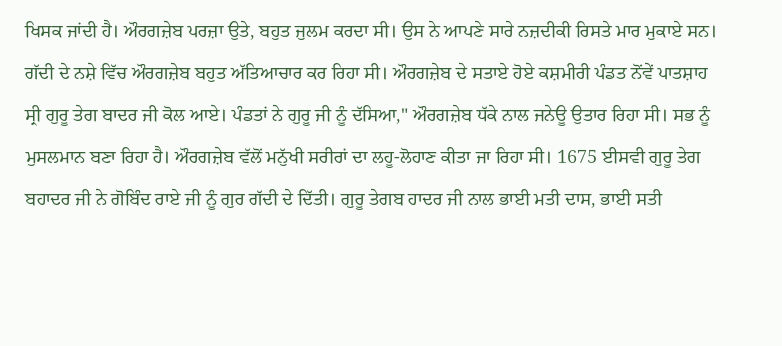ਖਿਸਕ ਜਾਂਦੀ ਹੈ। ਔਰਗਜ਼ੇਬ ਪਰਜ਼ਾ ਉਤੇ, ਬਹੁਤ ਜੁਲਮ ਕਰਦਾ ਸੀ। ਉਸ ਨੇ ਆਪਣੇ ਸਾਰੇ ਨਜ਼ਦੀਕੀ ਰਿਸਤੇ ਮਾਰ ਮੁਕਾਏ ਸਨ। ਗੱਦੀ ਦੇ ਨਸ਼ੇ ਵਿੱਚ ਔਰਗਜ਼ੇਬ ਬਹੁਤ ਅੱਤਿਆਚਾਰ ਕਰ ਰਿਹਾ ਸੀ। ਔਰਗਜ਼ੇਬ ਦੇ ਸਤਾਏ ਹੋਏ ਕਸ਼ਮੀਰੀ ਪੰਡਤ ਨੋਂਵੇਂ ਪਾਤਸ਼ਾਹ ਸ੍ਰੀ ਗੁਰੂ ਤੇਗ ਬਾਦਰ ਜੀ ਕੋਲ ਆਏ। ਪੰਡਤਾਂ ਨੇ ਗੁਰੂ ਜੀ ਨੂੰ ਦੱਸਿਆ," ਔਰਗਜ਼ੇਬ ਧੱਕੇ ਨਾਲ ਜਨੇਊ ਉਤਾਰ ਰਿਹਾ ਸੀ। ਸਭ ਨੂੰ ਮੁਸਲਮਾਨ ਬਣਾ ਰਿਹਾ ਹੈ। ਔਰਗਜ਼ੇਬ ਵੱਲੋਂ ਮਨੁੱਖੀ ਸਰੀਰਾਂ ਦਾ ਲਹੂ-ਲੋਹਾਣ ਕੀਤਾ ਜਾ ਰਿਹਾ ਸੀ। 1675 ਈਸਵੀ ਗੁਰੂ ਤੇਗ ਬਹਾਦਰ ਜੀ ਨੇ ਗੋਬਿੰਦ ਰਾਏ ਜੀ ਨੂੰ ਗੁਰ ਗੱਦੀ ਦੇ ਦਿੱਤੀ। ਗੁਰੂ ਤੇਗਬ ਹਾਦਰ ਜੀ ਨਾਲ ਭਾਈ ਮਤੀ ਦਾਸ, ਭਾਈ ਸਤੀ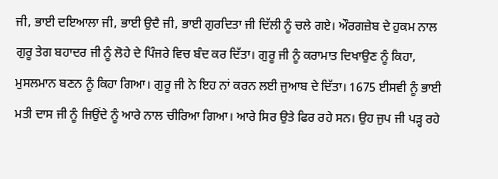ਜੀ, ਭਾਈ ਦਇਆਲਾ ਜੀ, ਭਾਈ ਉਦੈ ਜੀ, ਭਾਈ ਗੁਰਦਿਤਾ ਜੀ ਦਿੱਲੀ ਨੂੰ ਚਲੇ ਗਏ। ਔਰਗਜ਼ੇਬ ਦੇ ਹੁਕਮ ਨਾਲ ਗੁਰੂ ਤੇਗ ਬਹਾਦਰ ਜੀ ਨੂੰ ਲੋਹੇ ਦੇ ਪਿੰਜਰੇ ਵਿਚ ਬੰਦ ਕਰ ਦਿੱਤਾ। ਗੁਰੂ ਜੀ ਨੂੰ ਕਰਾਮਾਤ ਦਿਖਾਉਣ ਨੂੰ ਕਿਹਾ, ਮੁਸਲਮਾਨ ਬਣਨ ਨੂੰ ਕਿਹਾ ਗਿਆ। ਗੁਰੂ ਜੀ ਨੇ ਇਹ ਨਾਂ ਕਰਨ ਲਈ ਜੁਆਬ ਦੇ ਦਿੱਤਾ। 1675 ਈਸਵੀ ਨੂੰ ਭਾਈ ਮਤੀ ਦਾਸ ਜੀ ਨੂੰ ਜਿਉਂਦੇ ਨੂੰ ਆਰੇ ਨਾਲ ਚੀਰਿਆ ਗਿਆ। ਆਰੇ ਸਿਰ ਉਤੇ ਫਿਰ ਰਹੇ ਸਨ। ਉਹ ਜੁਪ ਜੀ ਪੜ੍ਹ ਰਹੇ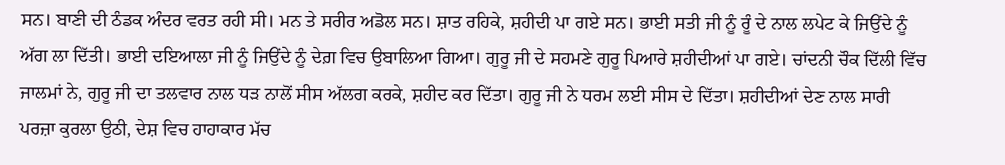ਸਨ। ਬਾਣੀ ਦੀ ਠੰਡਕ ਅੰਦਰ ਵਰਤ ਰਹੀ ਸੀ। ਮਨ ਤੇ ਸਰੀਰ ਅਡੋਲ ਸਨ। ਸ਼ਾਤ ਰਹਿਕੇ, ਸ਼ਹੀਦੀ ਪਾ ਗਏ ਸਨ। ਭਾਈ ਸਤੀ ਜੀ ਨੂੰ ਰੂੰ ਦੇ ਨਾਲ ਲਪੇਟ ਕੇ ਜਿਉਂਦੇ ਨੂੰ ਅੱਗ ਲਾ ਦਿੱਤੀ। ਭਾਈ ਦਇਆਲਾ ਜੀ ਨੂੰ ਜਿਉਂਦੇ ਨੂੰ ਦੇਗ਼ ਵਿਚ ਉਬਾਲਿਆ ਗਿਆ। ਗੁਰੂ ਜੀ ਦੇ ਸਹਮਣੇ ਗੁਰੂ ਪਿਆਰੇ ਸ਼ਹੀਦੀਆਂ ਪਾ ਗਏ। ਚਾਂਦਨੀ ਚੌਕ ਦਿੱਲੀ ਵਿੱਚ ਜਾਲਮਾਂ ਨੇ, ਗੁਰੂ ਜੀ ਦਾ ਤਲਵਾਰ ਨਾਲ ਧੜ ਨਾਲੋਂ ਸੀਸ ਅੱਲਗ ਕਰਕੇ, ਸ਼ਹੀਦ ਕਰ ਦਿੱਤਾ। ਗੁਰੂ ਜੀ ਨੇ ਧਰਮ ਲਈ ਸੀਸ ਦੇ ਦਿੱਤਾ। ਸ਼ਹੀਦੀਆਂ ਦੇਣ ਨਾਲ ਸਾਰੀ ਪਰਜ਼ਾ ਕੁਰਲਾ ਉਠੀ, ਦੇਸ਼ ਵਿਚ ਹਾਹਾਕਾਰ ਮੱਚ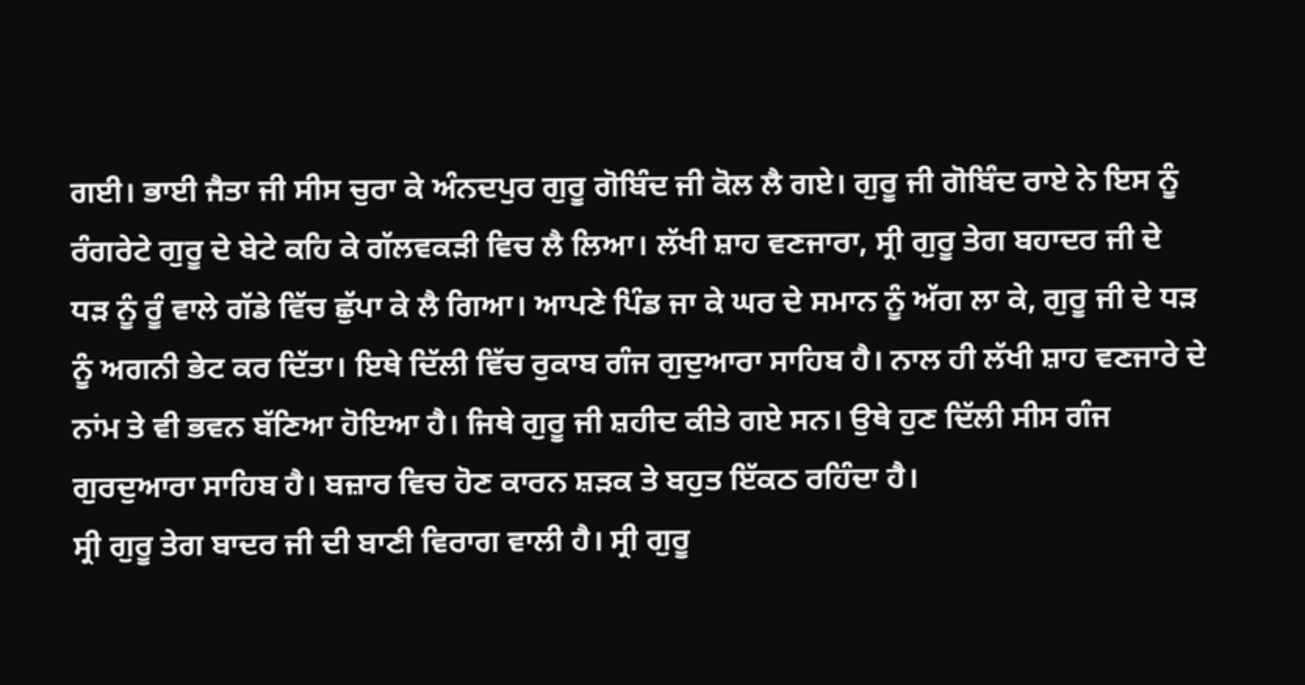ਗਈ। ਭਾਈ ਜੈਤਾ ਜੀ ਸੀਸ ਚੁਰਾ ਕੇ ਅੰਨਦਪੁਰ ਗੁਰੂ ਗੋਬਿੰਦ ਜੀ ਕੋਲ ਲੈ ਗਏ। ਗੁਰੂ ਜੀ ਗੋਬਿੰਦ ਰਾਏ ਨੇ ਇਸ ਨੂੰ ਰੰਗਰੇਟੇ ਗੁਰੂ ਦੇ ਬੇਟੇ ਕਹਿ ਕੇ ਗੱਲਵਕੜੀ ਵਿਚ ਲੈ ਲਿਆ। ਲੱਖੀ ਸ਼ਾਹ ਵਣਜਾਰਾ, ਸ੍ਰੀ ਗੁਰੂ ਤੇਗ ਬਹਾਦਰ ਜੀ ਦੇ ਧੜ ਨੂੰ ਰੂੰ ਵਾਲੇ ਗੱਡੇ ਵਿੱਚ ਛੁੱਪਾ ਕੇ ਲੈ ਗਿਆ। ਆਪਣੇ ਪਿੰਡ ਜਾ ਕੇ ਘਰ ਦੇ ਸਮਾਨ ਨੂੰ ਅੱਗ ਲਾ ਕੇ, ਗੁਰੂ ਜੀ ਦੇ ਧੜ ਨੂੰ ਅਗਨੀ ਭੇਟ ਕਰ ਦਿੱਤਾ। ਇਥੇ ਦਿੱਲੀ ਵਿੱਚ ਰੁਕਾਬ ਗੰਜ ਗੁਦੁਆਰਾ ਸਾਹਿਬ ਹੈ। ਨਾਲ ਹੀ ਲੱਖੀ ਸ਼ਾਹ ਵਣਜਾਰੇ ਦੇ ਨਾਂਮ ਤੇ ਵੀ ਭਵਨ ਬੱਣਿਆ ਹੋਇਆ ਹੈ। ਜਿਥੇ ਗੁਰੂ ਜੀ ਸ਼ਹੀਦ ਕੀਤੇ ਗਏ ਸਨ। ਉਥੇ ਹੁਣ ਦਿੱਲੀ ਸੀਸ ਗੰਜ ਗੁਰਦੁਆਰਾ ਸਾਹਿਬ ਹੈ। ਬਜ਼ਾਰ ਵਿਚ ਹੋਣ ਕਾਰਨ ਸ਼ੜਕ ਤੇ ਬਹੁਤ ਇੱਕਠ ਰਹਿੰਦਾ ਹੈ।
ਸ੍ਰੀ ਗੁਰੂ ਤੇਗ ਬਾਦਰ ਜੀ ਦੀ ਬਾਣੀ ਵਿਰਾਗ ਵਾਲੀ ਹੈ। ਸ੍ਰੀ ਗੁਰੂ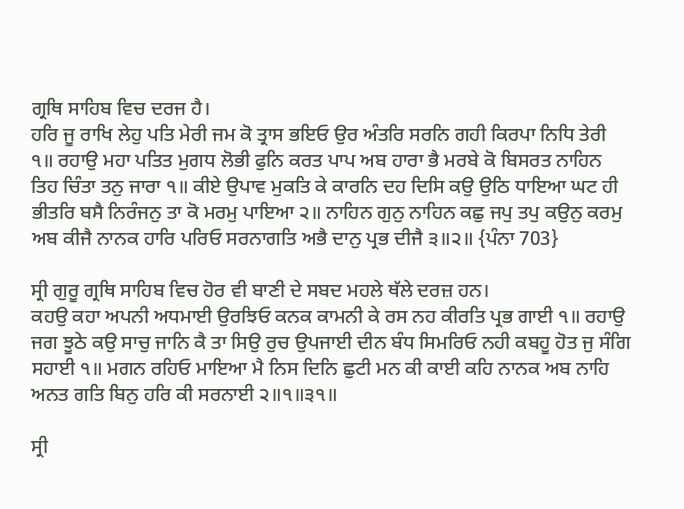ਗ੍ਰਥਿ ਸਾਹਿਬ ਵਿਚ ਦਰਜ ਹੈ।
ਹਰਿ ਜੂ ਰਾਖਿ ਲੇਹੁ ਪਤਿ ਮੇਰੀ ਜਮ ਕੋ ਤ੍ਰਾਸ ਭਇਓ ਉਰ ਅੰਤਰਿ ਸਰਨਿ ਗਹੀ ਕਿਰਪਾ ਨਿਧਿ ਤੇਰੀ ੧॥ ਰਹਾਉ ਮਹਾ ਪਤਿਤ ਮੁਗਧ ਲੋਭੀ ਫੁਨਿ ਕਰਤ ਪਾਪ ਅਬ ਹਾਰਾ ਭੈ ਮਰਬੇ ਕੋ ਬਿਸਰਤ ਨਾਹਿਨ ਤਿਹ ਚਿੰਤਾ ਤਨੁ ਜਾਰਾ ੧॥ ਕੀਏ ਉਪਾਵ ਮੁਕਤਿ ਕੇ ਕਾਰਨਿ ਦਹ ਦਿਸਿ ਕਉ ਉਠਿ ਧਾਇਆ ਘਟ ਹੀ ਭੀਤਰਿ ਬਸੈ ਨਿਰੰਜਨੁ ਤਾ ਕੋ ਮਰਮੁ ਪਾਇਆ ੨॥ ਨਾਹਿਨ ਗੁਨੁ ਨਾਹਿਨ ਕਛੁ ਜਪੁ ਤਪੁ ਕਉਨੁ ਕਰਮੁ ਅਬ ਕੀਜੈ ਨਾਨਕ ਹਾਰਿ ਪਰਿਓ ਸਰਨਾਗਤਿ ਅਭੈ ਦਾਨੁ ਪ੍ਰਭ ਦੀਜੈ ੩॥੨॥ {ਪੰਨਾ 703}

ਸ੍ਰੀ ਗੁਰੂ ਗ੍ਰਥਿ ਸਾਹਿਬ ਵਿਚ ਹੋਰ ਵੀ ਬਾਣੀ ਦੇ ਸਬਦ ਮਹਲੇ ਥੱਲੇ ਦਰਜ਼ ਹਨ।
ਕਹਉ ਕਹਾ ਅਪਨੀ ਅਧਮਾਈ ਉਰਝਿਓ ਕਨਕ ਕਾਮਨੀ ਕੇ ਰਸ ਨਹ ਕੀਰਤਿ ਪ੍ਰਭ ਗਾਈ ੧॥ ਰਹਾਉ ਜਗ ਝੂਠੇ ਕਉ ਸਾਚੁ ਜਾਨਿ ਕੈ ਤਾ ਸਿਉ ਰੁਚ ਉਪਜਾਈ ਦੀਨ ਬੰਧ ਸਿਮਰਿਓ ਨਹੀ ਕਬਹੂ ਹੋਤ ਜੁ ਸੰਗਿ ਸਹਾਈ ੧॥ ਮਗਨ ਰਹਿਓ ਮਾਇਆ ਮੈ ਨਿਸ ਦਿਨਿ ਛੁਟੀ ਮਨ ਕੀ ਕਾਈ ਕਹਿ ਨਾਨਕ ਅਬ ਨਾਹਿ ਅਨਤ ਗਤਿ ਬਿਨੁ ਹਰਿ ਕੀ ਸਰਨਾਈ ੨॥੧॥੩੧॥

ਸ੍ਰੀ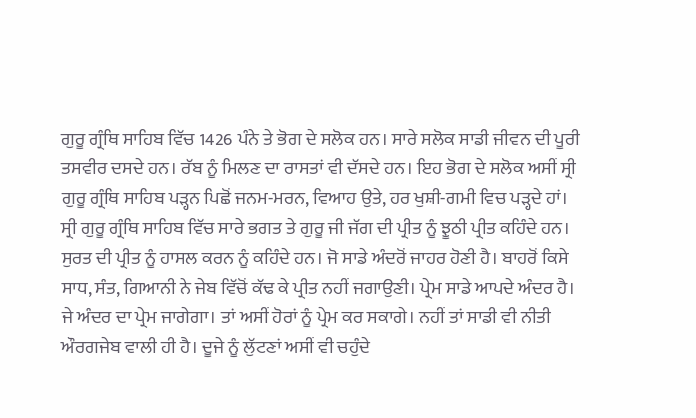ਗੁਰੂ ਗ੍ਰੰਥਿ ਸਾਹਿਬ ਵਿੱਚ 1426 ਪੰਨੇ ਤੇ ਭੋਗ ਦੇ ਸਲੋਕ ਹਨ। ਸਾਰੇ ਸਲੋਕ ਸਾਡੀ ਜੀਵਨ ਦੀ ਪੂਰੀ ਤਸਵੀਰ ਦਸਦੇ ਹਨ। ਰੱਬ ਨੂੰ ਮਿਲਣ ਦਾ ਰਾਸਤਾਂ ਵੀ ਦੱਸਦੇ ਹਨ। ਇਹ ਭੋਗ ਦੇ ਸਲੋਕ ਅਸੀਂ ਸ੍ਰੀ ਗੁਰੂ ਗ੍ਰੰਥਿ ਸਾਹਿਬ ਪੜ੍ਹਨ ਪਿਛੋਂ ਜਨਮ-ਮਰਨ, ਵਿਆਹ ਉਤੇ, ਹਰ ਖੁਸ਼ੀ-ਗਮੀ ਵਿਚ ਪੜ੍ਹਦੇ ਹਾਂ। ਸ੍ਰੀ ਗੁਰੂ ਗ੍ਰੰਥਿ ਸਾਹਿਬ ਵਿੱਚ ਸਾਰੇ ਭਗਤ ਤੇ ਗੁਰੂ ਜੀ ਜੱਗ ਦੀ ਪ੍ਰੀਤ ਨੂੰ ਝੂਠੀ ਪ੍ਰੀਤ ਕਹਿੰਦੇ ਹਨ। ਸੁਰਤ ਦੀ ਪ੍ਰੀਤ ਨੂੰ ਹਾਸਲ ਕਰਨ ਨੂੰ ਕਹਿੰਦੇ ਹਨ। ਜੋ ਸਾਡੇ ਅੰਦਰੋਂ ਜਾਹਰ ਹੋਣੀ ਹੈ। ਬਾਹਰੋਂ ਕਿਸੇ ਸਾਧ, ਸੰਤ, ਗਿਆਨੀ ਨੇ ਜੇਬ ਵਿੱਚੋਂ ਕੱਢ ਕੇ ਪ੍ਰੀਤ ਨਹੀਂ ਜਗਾਉਣੀ। ਪ੍ਰੇਮ ਸਾਡੇ ਆਪਦੇ ਅੰਦਰ ਹੈ। ਜੇ ਅੰਦਰ ਦਾ ਪ੍ਰੇਮ ਜਾਗੇਗਾ। ਤਾਂ ਅਸੀਂ ਹੋਰਾਂ ਨੂੰ ਪ੍ਰੇਮ ਕਰ ਸਕਾਗੇ। ਨਹੀਂ ਤਾਂ ਸਾਡੀ ਵੀ ਨੀਤੀ ਔਰਗਜੇਬ ਵਾਲੀ ਹੀ ਹੈ। ਦੂਜੇ ਨੂੰ ਲੁੱਟਣਾਂ ਅਸੀਂ ਵੀ ਚਹੁੰਦੇ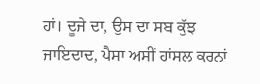ਹਾਂ। ਦੂਜੇ ਦਾ, ਉਸ ਦਾ ਸਬ ਕੁੱਝ ਜਾਇਦਾਦ, ਪੈਸਾ ਅਸੀਂ ਹਾਂਸਲ ਕਰਨਾਂ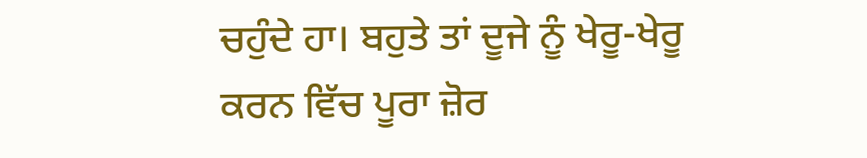ਚਹੁੰਦੇ ਹਾ। ਬਹੁਤੇ ਤਾਂ ਦੂਜੇ ਨੂੰ ਖੇਰੂ-ਖੇਰੂ ਕਰਨ ਵਿੱਚ ਪੂਰਾ ਜ਼ੋਰ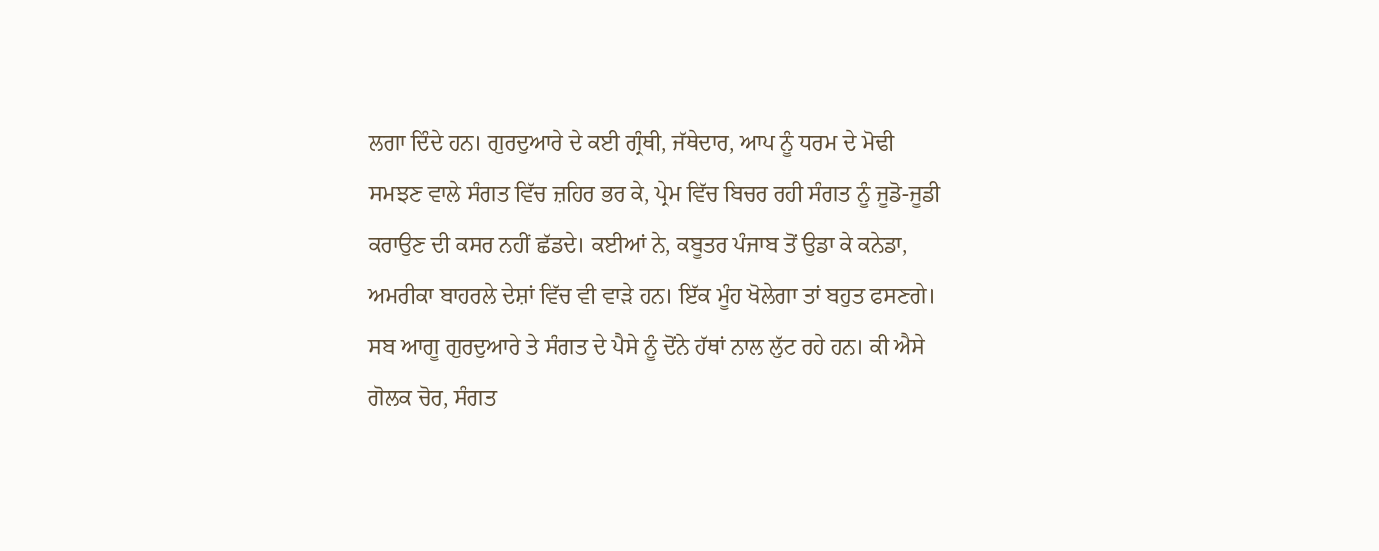ਲਗਾ ਦਿੰਦੇ ਹਨ। ਗੁਰਦੁਆਰੇ ਦੇ ਕਈ ਗ੍ਰੰਥੀ, ਜੱਥੇਦਾਰ, ਆਪ ਨੂੰ ਧਰਮ ਦੇ ਮੋਢੀ ਸਮਝਣ ਵਾਲੇ ਸੰਗਤ ਵਿੱਚ ਜ਼ਹਿਰ ਭਰ ਕੇ, ਪ੍ਰੇਮ ਵਿੱਚ ਬਿਚਰ ਰਹੀ ਸੰਗਤ ਨੂੰ ਜੂਡੋ-ਜੂਡੀ ਕਰਾਉਣ ਦੀ ਕਸਰ ਨਹੀਂ ਛੱਡਦੇ। ਕਈਆਂ ਨੇ, ਕਬੂਤਰ ਪੰਜਾਬ ਤੋਂ ਉਡਾ ਕੇ ਕਨੇਡਾ, ਅਮਰੀਕਾ ਬਾਹਰਲੇ ਦੇਸ਼ਾਂ ਵਿੱਚ ਵੀ ਵਾੜੇ ਹਨ। ਇੱਕ ਮੂੰਹ ਖੋਲੇਗਾ ਤਾਂ ਬਹੁਤ ਫਸਣਗੇ। ਸਬ ਆਗੂ ਗੁਰਦੁਆਰੇ ਤੇ ਸੰਗਤ ਦੇ ਪੈਸੇ ਨੂੰ ਦੋਂਨੇ ਹੱਥਾਂ ਨਾਲ ਲੁੱਟ ਰਹੇ ਹਨ। ਕੀ ਐਸੇ ਗੋਲਕ ਚੋਰ, ਸੰਗਤ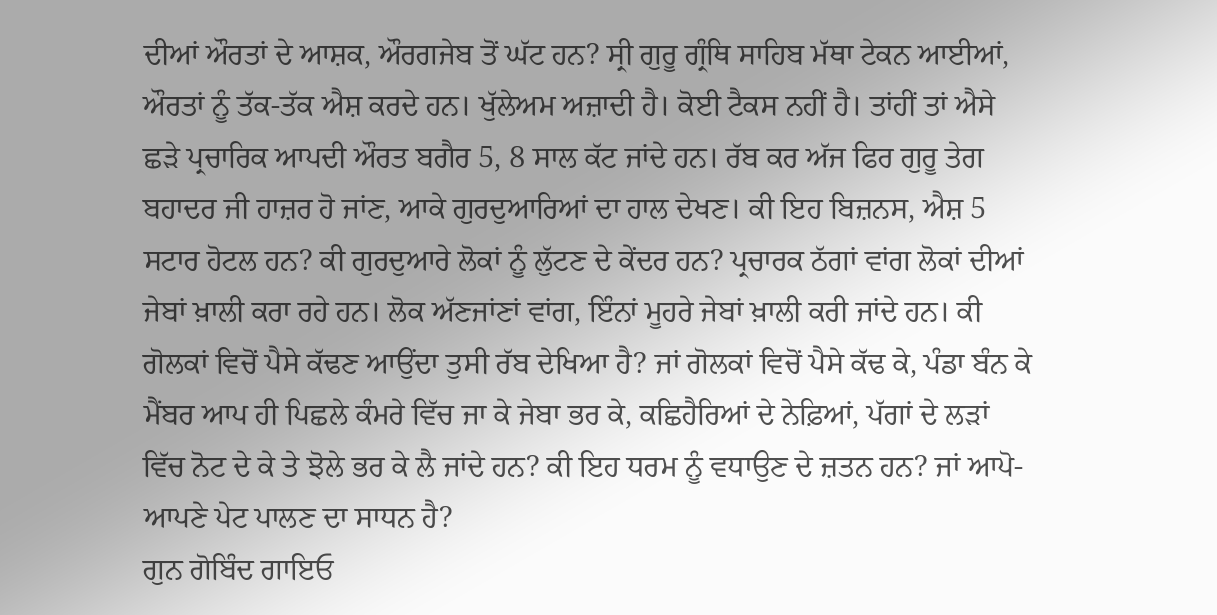ਦੀਆਂ ਔਰਤਾਂ ਦੇ ਆਸ਼ਕ, ਔਰਗਜੇਬ ਤੋਂ ਘੱਟ ਹਨ? ਸ੍ਰੀ ਗੁਰੂ ਗ੍ਰੰਥਿ ਸਾਹਿਬ ਮੱਥਾ ਟੇਕਨ ਆਈਆਂ, ਔਰਤਾਂ ਨੂੰ ਤੱਕ-ਤੱਕ ਐਸ਼ ਕਰਦੇ ਹਨ। ਖੁੱਲੇਅਮ ਅਜ਼ਾਦੀ ਹੈ। ਕੋਈ ਟੈਕਸ ਨਹੀਂ ਹੈ। ਤਾਂਹੀਂ ਤਾਂ ਐਸੇ ਛੜੇ ਪ੍ਰਚਾਰਿਕ ਆਪਦੀ ਔਰਤ ਬਗੈਰ 5, 8 ਸਾਲ ਕੱਟ ਜਾਂਦੇ ਹਨ। ਰੱਬ ਕਰ ਅੱਜ ਫਿਰ ਗੁਰੂ ਤੇਗ ਬਹਾਦਰ ਜੀ ਹਾਜ਼ਰ ਹੋ ਜਾਂਣ, ਆਕੇ ਗੁਰਦੁਆਰਿਆਂ ਦਾ ਹਾਲ ਦੇਖਣ। ਕੀ ਇਹ ਬਿਜ਼ਨਸ, ਐਸ਼ 5 ਸਟਾਰ ਹੋਟਲ ਹਨ? ਕੀ ਗੁਰਦੁਆਰੇ ਲੋਕਾਂ ਨੂੰ ਲੁੱਟਣ ਦੇ ਕੇਂਦਰ ਹਨ? ਪ੍ਰਚਾਰਕ ਠੱਗਾਂ ਵਾਂਗ ਲੋਕਾਂ ਦੀਆਂ ਜੇਬਾਂ ਖ਼ਾਲੀ ਕਰਾ ਰਹੇ ਹਨ। ਲੋਕ ਅੱਣਜਾਂਣਾਂ ਵਾਂਗ, ਇੰਨਾਂ ਮੂਹਰੇ ਜੇਬਾਂ ਖ਼ਾਲੀ ਕਰੀ ਜਾਂਦੇ ਹਨ। ਕੀ ਗੋਲਕਾਂ ਵਿਚੋਂ ਪੈਸੇ ਕੱਢਣ ਆਉਂਦਾ ਤੁਸੀ ਰੱਬ ਦੇਖਿਆ ਹੈ? ਜਾਂ ਗੋਲਕਾਂ ਵਿਚੋਂ ਪੈਸੇ ਕੱਢ ਕੇ, ਪੰਡਾ ਬੰਨ ਕੇ ਮੈਂਬਰ ਆਪ ਹੀ ਪਿਛਲੇ ਕੰਮਰੇ ਵਿੱਚ ਜਾ ਕੇ ਜੇਬਾ ਭਰ ਕੇ, ਕਛਿਹੈਰਿਆਂ ਦੇ ਨੇਫ਼ਿਆਂ, ਪੱਗਾਂ ਦੇ ਲੜਾਂ ਵਿੱਚ ਨੋਟ ਦੇ ਕੇ ਤੇ ਝੋਲੇ ਭਰ ਕੇ ਲੈ ਜਾਂਦੇ ਹਨ? ਕੀ ਇਹ ਧਰਮ ਨੂੰ ਵਧਾਉਣ ਦੇ ਜ਼ਤਨ ਹਨ? ਜਾਂ ਆਪੋ-ਆਪਣੇ ਪੇਟ ਪਾਲਣ ਦਾ ਸਾਧਨ ਹੈ?
ਗੁਨ ਗੋਬਿੰਦ ਗਾਇਓ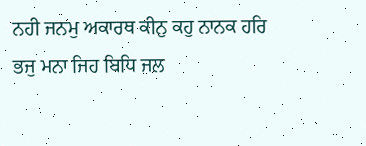ਨਹੀ ਜਨਮੁ ਅਕਾਰਥ ਕੀਨੁ ਕਹੁ ਨਾਨਕ ਹਰਿ ਭਜੁ ਮਨਾ ਜਿਹ ਬਿਧਿ ਜਲ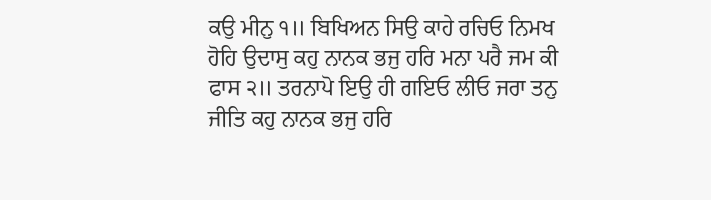ਕਉ ਮੀਨੁ ੧॥ ਬਿਖਿਅਨ ਸਿਉ ਕਾਹੇ ਰਚਿਓ ਨਿਮਖ ਹੋਹਿ ਉਦਾਸੁ ਕਹੁ ਨਾਨਕ ਭਜੁ ਹਰਿ ਮਨਾ ਪਰੈ ਜਮ ਕੀ ਫਾਸ ੨॥ ਤਰਨਾਪੋ ਇਉ ਹੀ ਗਇਓ ਲੀਓ ਜਰਾ ਤਨੁ ਜੀਤਿ ਕਹੁ ਨਾਨਕ ਭਜੁ ਹਰਿ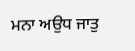ਮਨਾ ਅਉਧ ਜਾਤੁ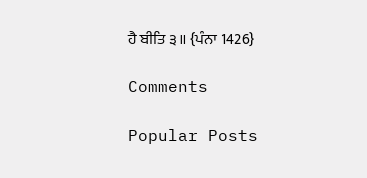ਹੈ ਬੀਤਿ ੩॥ {ਪੰਨਾ 1426}

Comments

Popular Posts